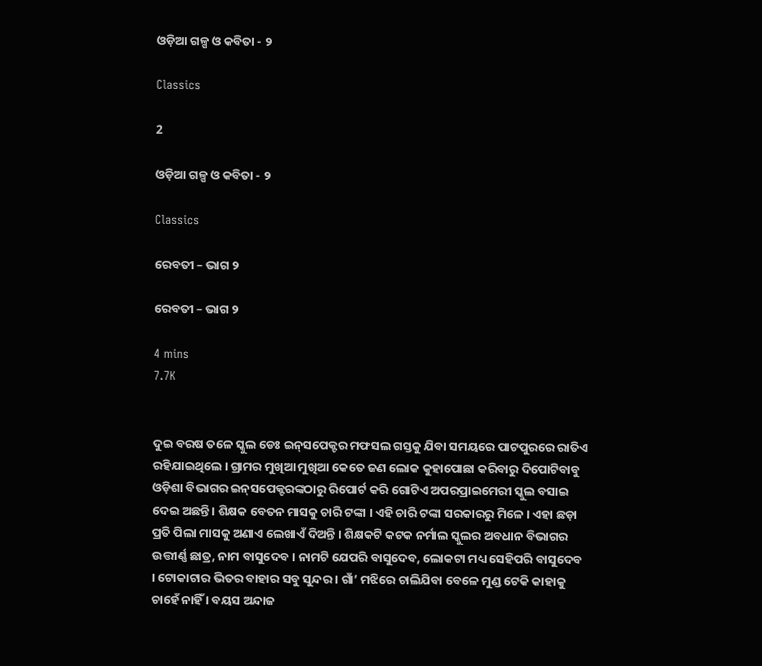ଓଡ଼ିଆ ଗଳ୍ପ ଓ କବିତା - ୨

Classics

2

ଓଡ଼ିଆ ଗଳ୍ପ ଓ କବିତା - ୨

Classics

ରେବତୀ – ଭାଗ ୨

ରେବତୀ – ଭାଗ ୨

4 mins
7.7K


ଦୁଇ ବରଷ ତଳେ ସ୍କୁଲ ଡେଃ ଇନ୍‌ସପେକ୍ଟର ମଫସଲ ଗସ୍ତକୁ ଯିବା ସମୟରେ ପାଟପୁରରେ ରାତିଏ ରହିଯାଇଥିଲେ । ଗ୍ରାମର ମୁଖିଆ ମୁଖିଆ କେତେ ଜଣ ଲୋକ କୁହାପୋଛା କରିବାରୁ ଦିପୋଟିବାବୁ ଓଡ଼ିଶା ବିଭାଗର ଇନ୍‌ସପେକ୍ଟରଙ୍କଠାରୁ ରିପୋର୍ଟ କରି ଗୋଟିଏ ଅପରପ୍ରାଇମେରୀ ସ୍କୁଲ ବସାଇ ଦେଇ ଅଛନ୍ତି । ଶିକ୍ଷକ ବେତନ ମାସକୁ ଚାରି ଟଙ୍କା । ଏହି ଚାରି ଟଙ୍କା ସରକାରରୁ ମିଳେ । ଏହା ଛଡ଼ା ପ୍ରତି ପିଲା ମାସକୁ ଅଣାଏ ଲେଖାଏଁ ଦିଅନ୍ତି । ଶିକ୍ଷକଟି କଟକ ନର୍ମାଲ ସ୍କୁଲର ଅବଧାନ ବିଭାଗର ଉତ୍ତୀର୍ଣ୍ଣ ଛାତ୍ର, ନାମ ବାସୁଦେବ । ନାମଟି ଯେପରି ବାସୁଦେବ, ଲୋକଟା ମଧ୍ୟ ସେହିପରି ବାସୁଦେବ । ଟୋକାଟାର ଭିତର ବାହାର ସବୁ ସୁନ୍ଦର । ଗାଁ’ ମଝିରେ ଚାଲିଯିବା ବେଳେ ମୁଣ୍ଡ ଟେକି କାହାକୁ ଚାହେଁ ନାହିଁ । ବୟସ ଅନ୍ଦାଜ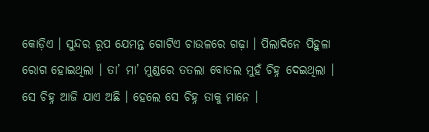କୋଡ଼ିଏ । ସୁନ୍ଦର ରୂପ ଯେମନ୍ତ ଗୋଟିଏ ଚାଉଳରେ ଗଢ଼ା । ପିଲାଦିନେ ପିହୁଳା ରୋଗ ହୋଇଥିଲା । ତା’ ମା’ ମୁଣ୍ଡରେ ତତଲା ବୋତଲ ମୁହଁ ଚିହ୍ନ ଦେଇଥିଲା । ସେ ଚିହ୍ନ ଆଜି ଯାଏ ଅଛି । ହେଲେ ସେ ଚିହ୍ନ ତାକୁ ମାନେ ।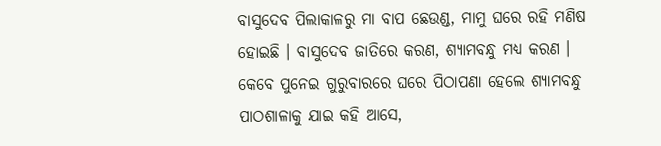ବାସୁଦେବ ପିଲାକାଳରୁ ମା ବାପ ଛେଉଣ୍ଡ, ମାମୁ ଘରେ ରହି ମଣିଷ ହୋଇଛି । ବାସୁଦେବ ଜାତିରେ କରଣ, ଶ୍ୟାମବନ୍ଧୁ ମଧ୍ୟ କରଣ । କେବେ ପୁନେଇ ଗୁରୁବାରରେ ଘରେ ପିଠାପଣା ହେଲେ ଶ୍ୟାମବନ୍ଧୁ ପାଠଶାଳାକୁ ଯାଇ କହି ଆସେ,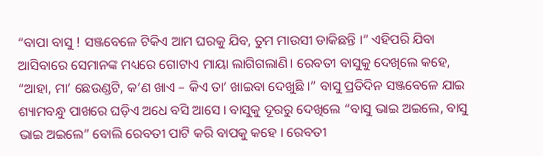“ବାପା ବାସୁ ! ସଞ୍ଜବେଳେ ଟିକିଏ ଆମ ଘରକୁ ଯିବ, ତୁମ ମାଉସୀ ଡାକିଛନ୍ତି ।” ଏହିପରି ଯିବା ଆସିବାରେ ସେମାନଙ୍କ ମଧ୍ୟରେ ଗୋଟାଏ ମାୟା ଲାଗିଗଲାଣି। ରେବତୀ ବାସୁକୁ ଦେଖିଲେ କହେ, “ଆହା, ମା’ ଛେଉଣ୍ଡଟି, କ’ଣ ଖାଏ – କିଏ ତା’ ଖାଇବା ଦେଖୁଛି ।” ବାସୁ ପ୍ରତିଦିନ ସଞ୍ଜବେଳେ ଯାଇ ଶ୍ୟାମବନ୍ଧୁ ପାଖରେ ଘଡ଼ିଏ ଅଧେ ବସି ଆସେ । ବାସୁକୁ ଦୂରରୁ ଦେଖିଲେ “ବାସୁ ଭାଇ ଅଇଲେ, ବାସୁ ଭାଇ ଅଇଲେ” ବୋଲି ରେବତୀ ପାଟି କରି ବାପକୁ କହେ । ରେବତୀ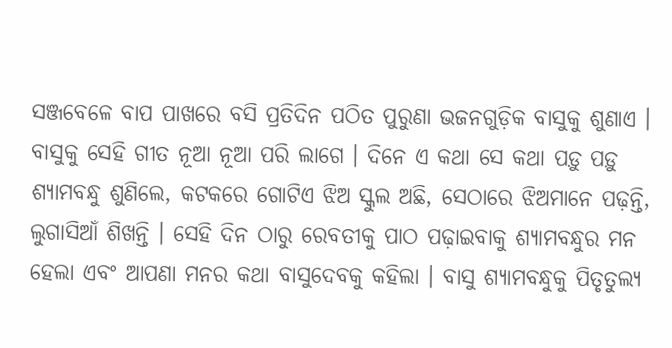ସଞ୍ଜବେଳେ ବାପ ପାଖରେ ବସି ପ୍ରତିଦିନ ପଠିତ ପୁରୁଣା ଭଜନଗୁଡ଼ିକ ବାସୁକୁ ଶୁଣାଏ । ବାସୁକୁ ସେହି ଗୀତ ନୂଆ ନୂଆ ପରି ଲାଗେ । ଦିନେ ଏ କଥା ସେ କଥା ପଡ଼ୁ ପଡ଼ୁ ଶ୍ୟାମବନ୍ଧୁ ଶୁଣିଲେ, କଟକରେ ଗୋଟିଏ ଝିଅ ସ୍କୁଲ ଅଛି, ସେଠାରେ ଝିଅମାନେ ପଢ଼ନ୍ତି, ଲୁଗାସିଆଁ ଶିଖନ୍ତି । ସେହି ଦିନ ଠାରୁ ରେବତୀକୁ ପାଠ ପଢ଼ାଇବାକୁ ଶ୍ୟାମବନ୍ଧୁର ମନ ହେଲା ଏବଂ ଆପଣା ମନର କଥା ବାସୁଦେବକୁ କହିଲା । ବାସୁ ଶ୍ୟାମବନ୍ଧୁକୁ ପିତୃତୁଲ୍ୟ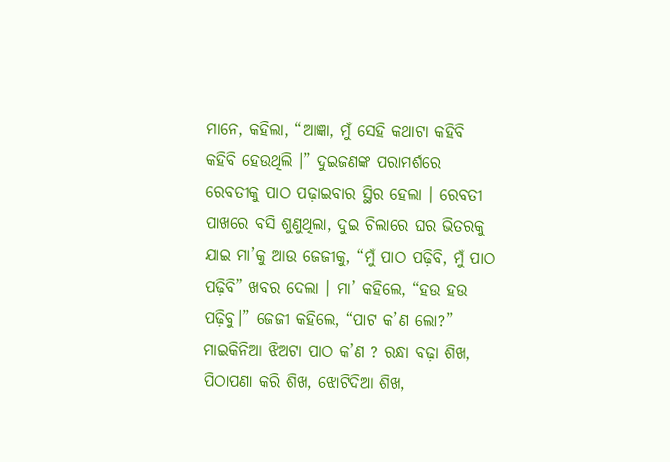ମାନେ, କହିଲା, “ଆଜ୍ଞା, ମୁଁ ସେହି କଥାଟା କହିବି କହିବି ହେଉଥିଲି ।” ଦୁଇଜଣଙ୍କ ପରାମର୍ଶରେ ରେବତୀକୁ ପାଠ ପଢ଼ାଇବାର ସ୍ଥିର ହେଲା । ରେବତୀ ପାଖରେ ବସି ଶୁଣୁଥିଲା, ଦୁଇ ଚିଲାରେ ଘର ଭିତରକୁ ଯାଇ ମା’କୁ ଆଉ ଜେଜୀକୁ, “ମୁଁ ପାଠ ପଢ଼ିବି, ମୁଁ ପାଠ ପଢ଼ିବି” ଖବର ଦେଲା । ମା’ କହିଲେ, “ହଉ ହଉ ପଢ଼ିବୁ।” ଜେଜୀ କହିଲେ, “ପାଟ କ’ଣ ଲୋ?” ମାଇକିନିଆ ଝିଅଟା ପାଠ କ’ଣ ? ରନ୍ଧା ବଢ଼ା ଶିଖ, ପିଠାପଣା କରି ଶିଖ, ଝୋଟିଦିଆ ଶିଖ,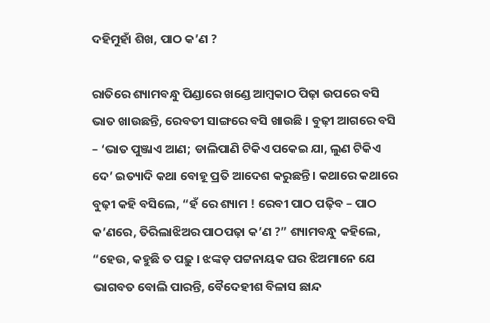ଦହିମୁହାଁ ଶିଖ, ପାଠ କ’ଣ ?

ରାତିରେ ଶ୍ୟାମବନ୍ଧୁ ପିଣ୍ଡାରେ ଖଣ୍ଡେ ଆମ୍ବକାଠ ପିଢ଼ା ଉପରେ ବସି ଭାତ ଖାଉଛନ୍ତି, ରେବତୀ ସାଙ୍ଗରେ ବସି ଖାଉଛି । ବୁଢ଼ୀ ଆଗରେ ବସି – ‘ଭାତ ପୁଞ୍ଜାଏ ଆଣ; ଡାଲିପାଣି ଟିକିଏ ପକେଇ ଯା, ଲୁଣ ଟିକିଏ ଦେ’ ଇତ୍ୟାଦି କଥା ବୋହୂ ପ୍ରତି ଆଦେଶ କରୁଛନ୍ତି । କଥାରେ କଥାରେ ବୁଢ଼ୀ କହି ବସିଲେ, “ହଁ ରେ ଶ୍ୟାମ ! ରେବୀ ପାଠ ପଢ଼ିବ – ପାଠ କ’ଣରେ, ତିରିଲାଝିଅର ପାଠପଢ଼ା କ’ଣ ?” ଶ୍ୟାମବନ୍ଧୁ କହିଲେ, “ହେଉ, କହୁଛି ତ ପଢ଼ୁ । ଝଙ୍କଡ଼ ପଟ୍ଟନାୟକ ଘର ଝିଅମାନେ ଯେ ଭାଗବତ ବୋଲି ପାରନ୍ତି, ବୈଦେହୀଶ ବିଳାସ ଛାନ୍ଦ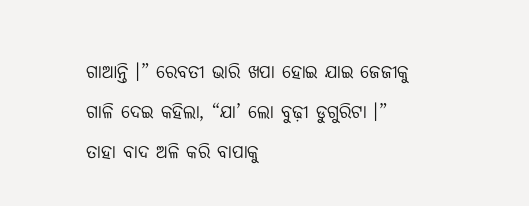ଗାଆନ୍ତି ।” ରେବତୀ ଭାରି ଖପା ହୋଇ ଯାଇ ଜେଜୀକୁ ଗାଳି ଦେଇ କହିଲା, “ଯା’ ଲୋ ବୁଢ଼ୀ ଡୁଗୁରିଟା ।” ତାହା ବାଦ ଅଳି କରି ବାପାକୁ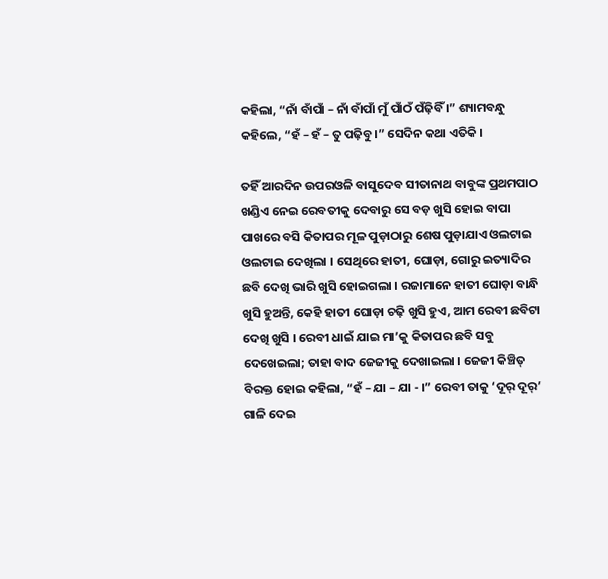କହିଲା, “ନାଁ ବାଁପାଁ – ନାଁ ବାଁପାଁ ମୁଁ ପାଁଠଁ ପଁଢ଼ିବିଁ ।” ଶ୍ୟାମବନ୍ଧୁ କହିଲେ, “ହଁ – ହଁ – ତୁ ପଢ଼ିବୁ ।” ସେଦିନ କଥା ଏତିକି ।

ତହିଁ ଆରଦିନ ଉପରଓଳି ବାସୁଦେବ ସୀତାନାଥ ବାବୁଙ୍କ ପ୍ରଥମପାଠ ଖଣ୍ଡିଏ ନେଇ ରେବତୀକୁ ଦେବାରୁ ସେ ବଡ଼ ଖୁସି ହୋଇ ବାପା ପାଖରେ ବସି କିତାପର ମୂଳ ପୁଡ଼ାଠାରୁ ଶେଷ ପୁଡ଼ାଯାଏ ଓଲଟାଇ ଓଲଟାଇ ଦେଖିଲା । ସେଥିରେ ହାତୀ, ଘୋଡ଼ା, ଗୋରୁ ଇତ୍ୟାଦିର ଛବି ଦେଖି ଭାରି ଖୁସି ହୋଇଗଲା । ରଜାମାନେ ହାତୀ ଘୋଡ଼ା ବାନ୍ଧି ଖୁସି ହୁଅନ୍ତି, କେହି ହାତୀ ଘୋଡ଼ା ଚଢ଼ି ଖୁସି ହୁଏ, ଆମ ରେବୀ ଛବିଟା ଦେଖି ଖୁସି । ରେବୀ ଧାଇଁ ଯାଇ ମା’କୁ କିତାପର ଛବି ସବୁ ଦେଖେଇଲା; ତାହା ବାଦ ଜେଜୀକୁ ଦେଖାଇଲା । ଜେଜୀ କିଞ୍ଚିତ୍ ବିରକ୍ତ ହୋଇ କହିଲା, “ହଁ – ଯା – ଯା - ।” ରେବୀ ତାକୁ ‘ଦୂର୍ ଦୂର୍’ ଗାଳି ଦେଇ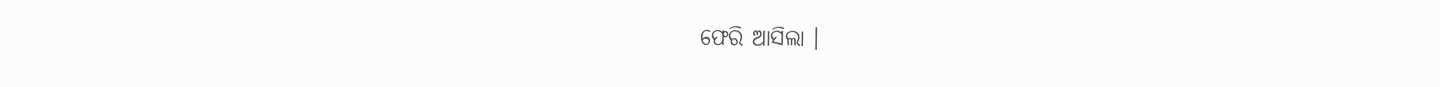ଫେରି ଆସିଲା ।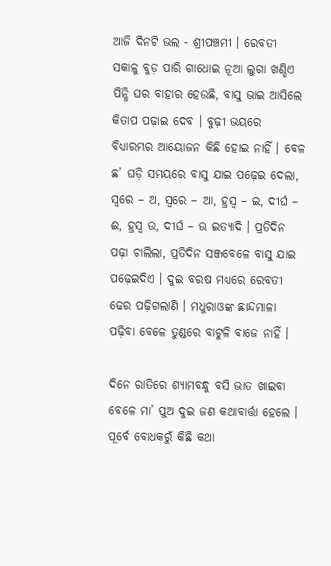ଆଜି ଦିନଟି ଭଲ - ଶ୍ରୀପଞ୍ଚମୀ । ରେବତୀ ସକାଳୁ ବୁଡ଼ ପାରି ଗାଧୋଇ ନୂଆ ଲୁଗା ଖଣ୍ଡିଏ ପିନ୍ଧି ଘର ବାହାର ହେଉଛି, ବାସୁ ଭାଇ ଆସିଲେ କିତାପ ପଢ଼ାଇ ଦେବ । ବୁଢ଼ୀ ଭୟରେ ବିଧ୍ୟାରମ୍ଭର ଆୟୋଜନ କିଛି ହୋଇ ନାହିଁ । ବେଳ ଛ’ ଘଡ଼ି ସମୟରେ ବାସୁ ଯାଇ ପଢ଼େଇ ଦେଲା, ସ୍ୱରେ – ଅ, ସ୍ୱରେ – ଆ, ହ୍ରସ୍ୱ – ଇ, ଦୀର୍ଘ – ଈ, ହ୍ରସ୍ୱ ଉ, ଦୀର୍ଘ – ଊ ଇତ୍ୟାଦି । ପ୍ରତିଦିନ ପଢ଼ା ଚାଲିଲା, ପ୍ରତିଦିନ ସଞ୍ଜବେଳେ ବାସୁ ଯାଇ ପଢ଼େଇଦିଏ । ଦୁଇ ବରଷ ମଧ୍ୟରେ ରେବତୀ ଢେର ପଢ଼ିଗଲାଣି । ମଧୁରାଓଙ୍କ ଛାନ୍ଦମାଳା ପଢ଼ିବା ବେଳେ ତୁଣ୍ଡରେ ବାଟୁଳି ବାଜେ ନାହିଁ ।

ଦିନେ ରାତିରେ ଶ୍ୟାମବନ୍ଧୁ ବସି ଭାତ ଖାଇବା ବେଳେ ମା’ ପୁଅ ଦୁଇ ଜଣ କଥାବାର୍ତ୍ତା ହେଲେ । ପୂର୍ବେ ବୋଧକରୁଁ କିଛି କଥା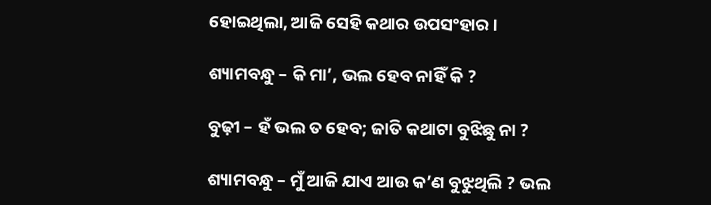ହୋଇଥିଲା, ଆଜି ସେହି କଥାର ଉପସଂହାର ।

ଶ୍ୟାମବନ୍ଧୁ – କି ମା’, ଭଲ ହେବ ନାହିଁ କି ?

ବୁଢ଼ୀ – ହଁ ଭଲ ତ ହେବ; ଜାତି କଥାଟା ବୁଝିଛୁ ନା ?

ଶ୍ୟାମବନ୍ଧୁ – ମୁଁ ଆଜି ଯାଏ ଆଉ କ’ଣ ବୁଝୁଥିଲି ? ଭଲ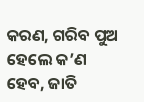କରଣ, ଗରିବ ପୁଅ ହେଲେ କ’ଣ ହେବ, ଜାତି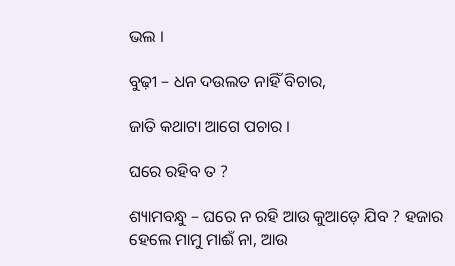ଭଲ ।

ବୁଢ଼ୀ – ଧନ ଦଉଲତ ନାହିଁ ବିଚାର,

ଜାତି କଥାଟା ଆଗେ ପଚାର ।

ଘରେ ରହିବ ତ ?

ଶ୍ୟାମବନ୍ଧୁ – ଘରେ ନ ରହି ଆଉ କୁଆଡ଼େ ଯିବ ? ହଜାର ହେଲେ ମାମୁ ମାଈଁ ନା, ଆଉ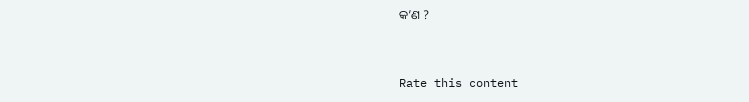କ’ଣ ?


Rate this content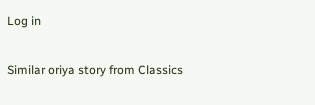Log in

Similar oriya story from Classics